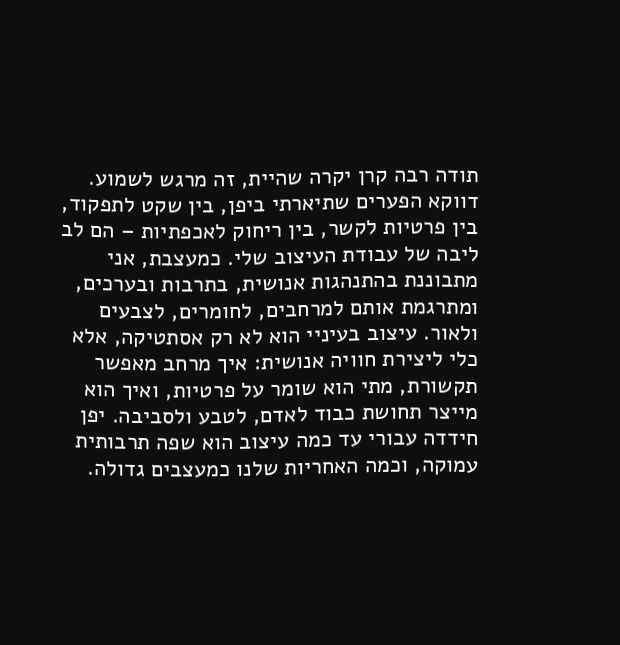תודה רבה קרן יקרה שהיית, זה מרגש לשמוע. דווקא הפערים שתיארתי ביפן, בין שקט לתפקוד, בין פרטיות לקשר, בין ריחוק לאכפתיות – הם לב ליבה של עבודת העיצוב שלי. כמעצבת, אני מתבוננת בהתנהגות אנושית, בתרבות ובערכים, ומתרגמת אותם למרחבים, לחומרים, לצבעים ולאור. עיצוב בעיניי הוא לא רק אסתטיקה, אלא כלי ליצירת חוויה אנושית: איך מרחב מאפשר תקשורת, מתי הוא שומר על פרטיות, ואיך הוא מייצר תחושת כבוד לאדם, לטבע ולסביבה. יפן חידדה עבורי עד כמה עיצוב הוא שפה תרבותית עמוקה, וכמה האחריות שלנו כמעצבים גדולה.